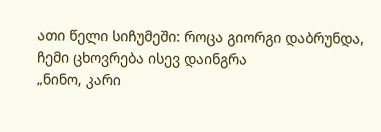ათი წელი სიჩუმეში: როცა გიორგი დაბრუნდა, ჩემი ცხოვრება ისევ დაინგრა
„ნინო, კარი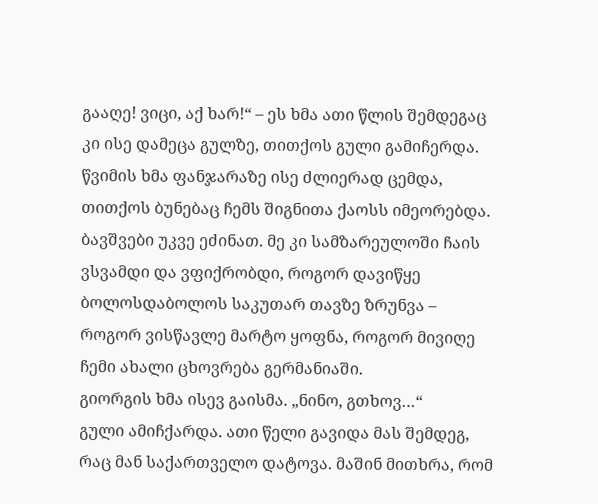გააღე! ვიცი, აქ ხარ!“ – ეს ხმა ათი წლის შემდეგაც კი ისე დამეცა გულზე, თითქოს გული გამიჩერდა. წვიმის ხმა ფანჯარაზე ისე ძლიერად ცემდა, თითქოს ბუნებაც ჩემს შიგნითა ქაოსს იმეორებდა. ბავშვები უკვე ეძინათ. მე კი სამზარეულოში ჩაის ვსვამდი და ვფიქრობდი, როგორ დავიწყე ბოლოსდაბოლოს საკუთარ თავზე ზრუნვა – როგორ ვისწავლე მარტო ყოფნა, როგორ მივიღე ჩემი ახალი ცხოვრება გერმანიაში.
გიორგის ხმა ისევ გაისმა. „ნინო, გთხოვ…“
გული ამიჩქარდა. ათი წელი გავიდა მას შემდეგ, რაც მან საქართველო დატოვა. მაშინ მითხრა, რომ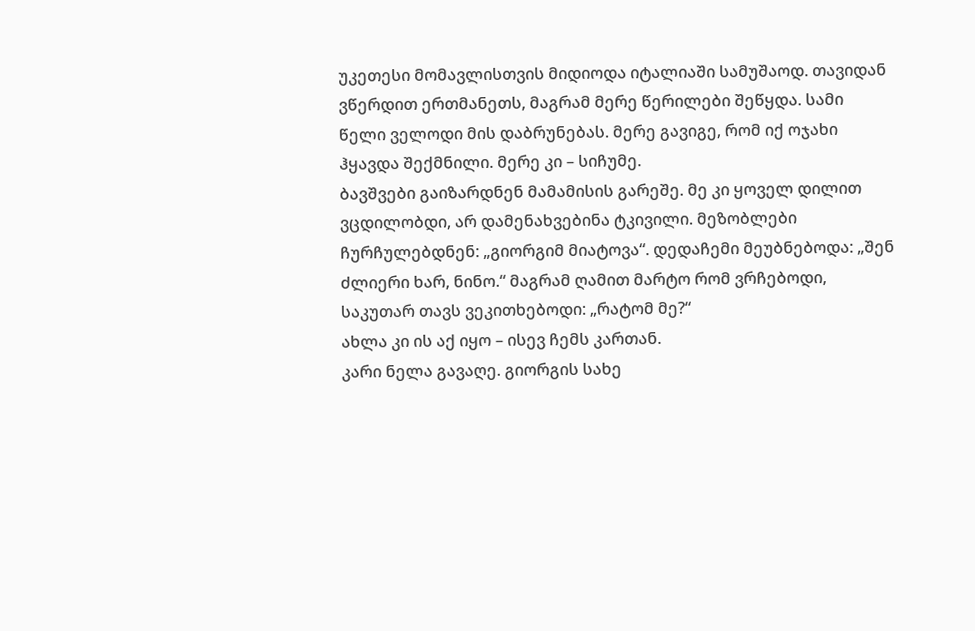უკეთესი მომავლისთვის მიდიოდა იტალიაში სამუშაოდ. თავიდან ვწერდით ერთმანეთს, მაგრამ მერე წერილები შეწყდა. სამი წელი ველოდი მის დაბრუნებას. მერე გავიგე, რომ იქ ოჯახი ჰყავდა შექმნილი. მერე კი – სიჩუმე.
ბავშვები გაიზარდნენ მამამისის გარეშე. მე კი ყოველ დილით ვცდილობდი, არ დამენახვებინა ტკივილი. მეზობლები ჩურჩულებდნენ: „გიორგიმ მიატოვა“. დედაჩემი მეუბნებოდა: „შენ ძლიერი ხარ, ნინო.“ მაგრამ ღამით მარტო რომ ვრჩებოდი, საკუთარ თავს ვეკითხებოდი: „რატომ მე?“
ახლა კი ის აქ იყო – ისევ ჩემს კართან.
კარი ნელა გავაღე. გიორგის სახე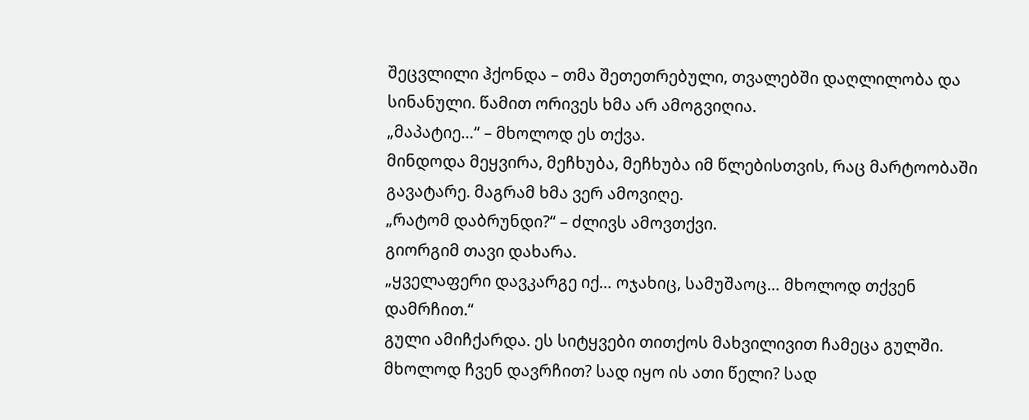შეცვლილი ჰქონდა – თმა შეთეთრებული, თვალებში დაღლილობა და სინანული. წამით ორივეს ხმა არ ამოგვიღია.
„მაპატიე…“ – მხოლოდ ეს თქვა.
მინდოდა მეყვირა, მეჩხუბა, მეჩხუბა იმ წლებისთვის, რაც მარტოობაში გავატარე. მაგრამ ხმა ვერ ამოვიღე.
„რატომ დაბრუნდი?“ – ძლივს ამოვთქვი.
გიორგიმ თავი დახარა.
„ყველაფერი დავკარგე იქ… ოჯახიც, სამუშაოც… მხოლოდ თქვენ დამრჩით.“
გული ამიჩქარდა. ეს სიტყვები თითქოს მახვილივით ჩამეცა გულში. მხოლოდ ჩვენ დავრჩით? სად იყო ის ათი წელი? სად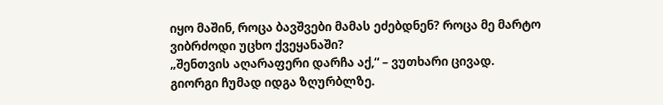იყო მაშინ, როცა ბავშვები მამას ეძებდნენ? როცა მე მარტო ვიბრძოდი უცხო ქვეყანაში?
„შენთვის აღარაფერი დარჩა აქ,“ – ვუთხარი ცივად.
გიორგი ჩუმად იდგა ზღურბლზე.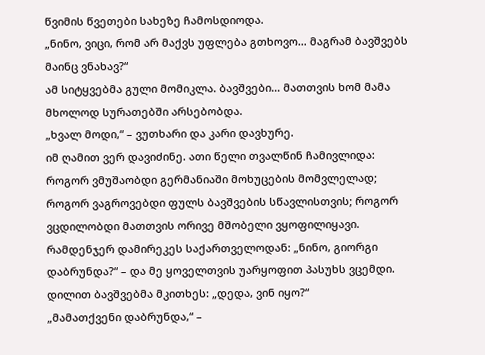წვიმის წვეთები სახეზე ჩამოსდიოდა.
„ნინო, ვიცი, რომ არ მაქვს უფლება გთხოვო… მაგრამ ბავშვებს მაინც ვნახავ?“
ამ სიტყვებმა გული მომიკლა. ბავშვები… მათთვის ხომ მამა მხოლოდ სურათებში არსებობდა.
„ხვალ მოდი,“ – ვუთხარი და კარი დავხურე.
იმ ღამით ვერ დავიძინე. ათი წელი თვალწინ ჩამივლიდა: როგორ ვმუშაობდი გერმანიაში მოხუცების მომვლელად; როგორ ვაგროვებდი ფულს ბავშვების სწავლისთვის; როგორ ვცდილობდი მათთვის ორივე მშობელი ვყოფილიყავი. რამდენჯერ დამირეკეს საქართველოდან: „ნინო, გიორგი დაბრუნდა?“ – და მე ყოველთვის უარყოფით პასუხს ვცემდი.
დილით ბავშვებმა მკითხეს: „დედა, ვინ იყო?“
„მამათქვენი დაბრუნდა,“ –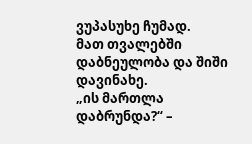ვუპასუხე ჩუმად.
მათ თვალებში დაბნეულობა და შიში დავინახე.
„ის მართლა დაბრუნდა?“ –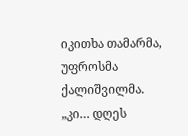იკითხა თამარმა, უფროსმა ქალიშვილმა.
„კი… დღეს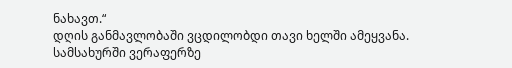ნახავთ.“
დღის განმავლობაში ვცდილობდი თავი ხელში ამეყვანა. სამსახურში ვერაფერზე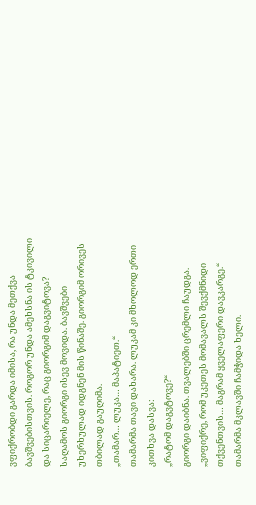ვფიქრობდი გარდა იმისა, რა უნდა მეთქვა ბავშვებისთვის. როგორ უნდა ამეხსნა ის ტკივილი და სიცარიელე, რაც გიორგიმ დაგვიტოვა?
საღამოს გიორგი ისევ მოვიდა. ბავშვები უხერხულად იდგნენ მის წინაშე. გიორგიმ ორივეს თბილად გაუღიმა.
„თამარ… ლუკა… მაპატიეთ.“
თამარმა თავი დახარა. ლუკამ კი მხოლოდ ერთი კითხვა დასვა:
„რატომ დაგვტოვე?“
გიორგი დაიბნა. თვალებში ცრემლი ჩაუდგა.
„ვიფიქრე, რომ უკეთეს მომავალს შევქმნიდი თქვენთვის… მაგრამ ყველაფერი დავკარგე.“
თამარმა მკლავში ჩამჭიდა ხელი.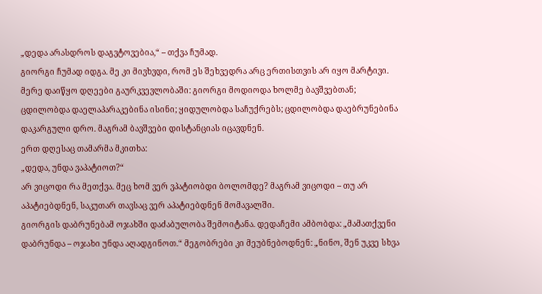„დედა არასდროს დაგვტოვებია,“ – თქვა ჩუმად.
გიორგი ჩუმად იდგა. მე კი მივხვდი, რომ ეს შეხვედრა არც ერთისთვის არ იყო მარტივი.
მერე დაიწყო დღეები გაურკვევლობაში: გიორგი მოდიოდა ხოლმე ბავშვებთან; ცდილობდა დაელაპარაკებინა ისინი; ყიდულობდა საჩუქრებს; ცდილობდა დაებრუნებინა დაკარგული დრო. მაგრამ ბავშვები დისტანციას იცავდნენ.
ერთ დღესაც თამარმა მკითხა:
„დედა, უნდა ვაპატიოთ?“
არ ვიცოდი რა მეთქვა. მეც ხომ ვერ ვპატიობდი ბოლომდე? მაგრამ ვიცოდი – თუ არ აპატიებდნენ, საკუთარ თავსაც ვერ აპატიებდნენ მომავალში.
გიორგის დაბრუნებამ ოჯახში დაძაბულობა შემოიტანა. დედაჩემი ამბობდა: „მამათქვენი დაბრუნდა – ოჯახი უნდა აღადგინოთ.“ მეგობრები კი მეუბნებოდნენ: „ნინო, შენ უკვე სხვა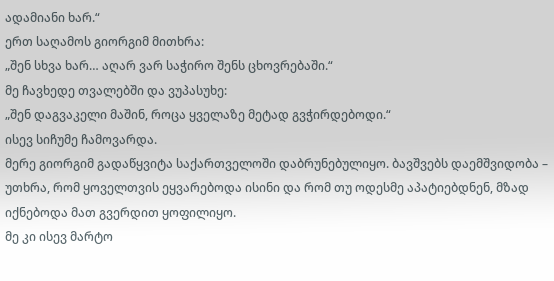ადამიანი ხარ.“
ერთ საღამოს გიორგიმ მითხრა:
„შენ სხვა ხარ… აღარ ვარ საჭირო შენს ცხოვრებაში.“
მე ჩავხედე თვალებში და ვუპასუხე:
„შენ დაგვაკელი მაშინ, როცა ყველაზე მეტად გვჭირდებოდი.“
ისევ სიჩუმე ჩამოვარდა.
მერე გიორგიმ გადაწყვიტა საქართველოში დაბრუნებულიყო. ბავშვებს დაემშვიდობა – უთხრა, რომ ყოველთვის ეყვარებოდა ისინი და რომ თუ ოდესმე აპატიებდნენ, მზად იქნებოდა მათ გვერდით ყოფილიყო.
მე კი ისევ მარტო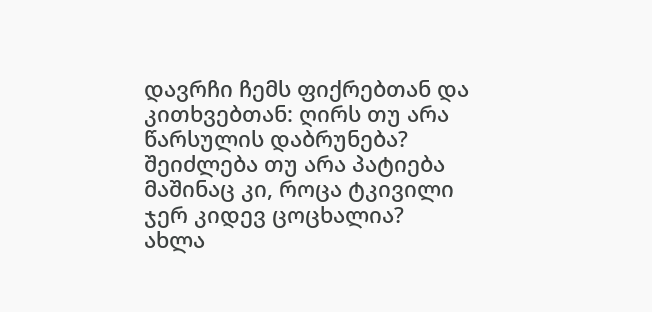დავრჩი ჩემს ფიქრებთან და კითხვებთან: ღირს თუ არა წარსულის დაბრუნება? შეიძლება თუ არა პატიება მაშინაც კი, როცა ტკივილი ჯერ კიდევ ცოცხალია?
ახლა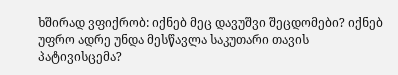ხშირად ვფიქრობ: იქნებ მეც დავუშვი შეცდომები? იქნებ უფრო ადრე უნდა მესწავლა საკუთარი თავის პატივისცემა?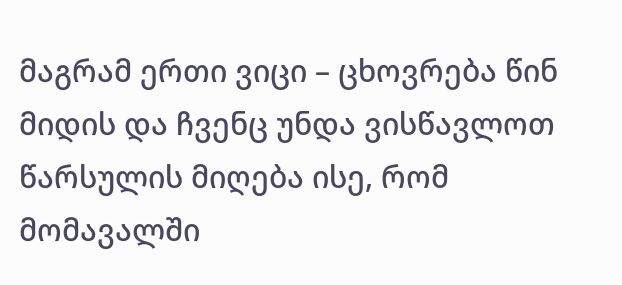მაგრამ ერთი ვიცი – ცხოვრება წინ მიდის და ჩვენც უნდა ვისწავლოთ წარსულის მიღება ისე, რომ მომავალში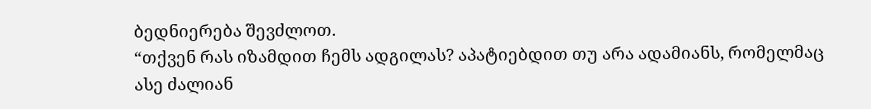ბედნიერება შევძლოთ.
“თქვენ რას იზამდით ჩემს ადგილას? აპატიებდით თუ არა ადამიანს, რომელმაც ასე ძალიან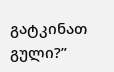გატკინათ გული?”